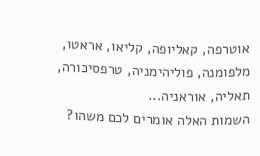אוטרפה, קאליופה, קליאו, אראטו, מלפומנה, פוליהימניה, טרפסיכורה, תאליה, אוראניה...
השמות האלה אומרים לכם משהו?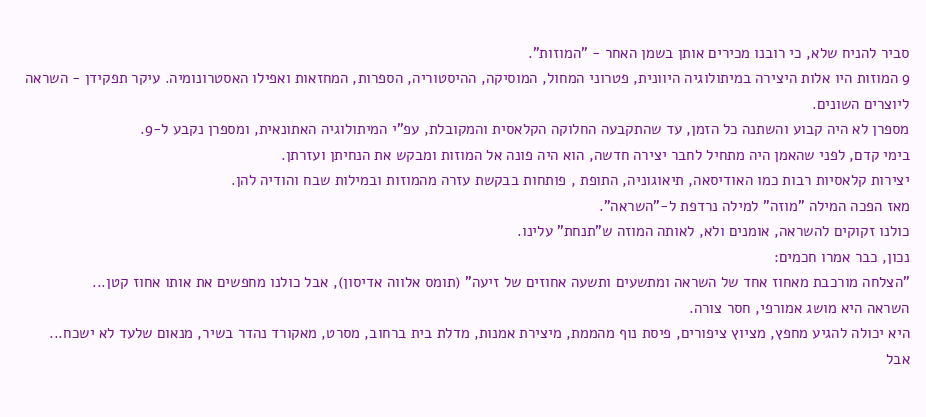סביר להניח שלא, כי רובנו מכירים אותן בשמן האחר - "המוזות".
9 המוזות היו אלות היצירה במיתולוגיה היוונית, פטרוני המחול, המוסיקה, ההיסטוריה, הספרות, המחזאות ואפילו האסטרונומיה. עיקר תפקידן - השראה ליוצרים השונים.
מספרן לא היה קבוע והשתנה כל הזמן, עד שהתקבעה החלוקה הקלאסית והמקובלת, עפ"י המיתולוגיה האתונאית, ומספרן נקבע ל-9.
בימי קדם, לפני שהאמן היה מתחיל לחבר יצירה חדשה, הוא היה פונה אל המוזות ומבקש את הנחיתן ועזרתן.
יצירות קלאסיות רבות כמו האודיסאה, תיאוגוניה, התופת , פותחות בבקשת עזרה מהמוזות ובמילות שבח והודיה להן.
מאז הפכה המילה "מוזה" למילה נרדפת ל-"השראה".
כולנו זקוקים להשראה, אומנים ולא, לאותה המוזה ש"תנחת" עלינו.
נכון, כבר אמרו חכמים:
"הצלחה מורכבת מאחוז אחד של השראה ומתשעים ותשעה אחוזים של זיעה" (תומס אלווה אדיסון), אבל כולנו מחפשים את אותו אחוז קטן...
השראה היא מושג אמורפי, חסר צורה.
היא יכולה להגיע מחפץ, מציוץ ציפורים, פיסת נוף מהממת, מיצירת אמנות, מדלת בית ברחוב, מסרט, מאקורד נהדר בשיר, מנאום שלעד לא ישכח...
אבל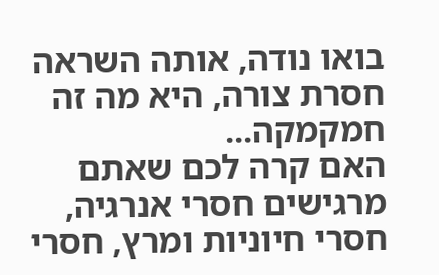בואו נודה, אותה השראה חסרת צורה, היא מה זה חמקמקה...
האם קרה לכם שאתם מרגישים חסרי אנרגיה, חסרי חיוניות ומרץ, חסרי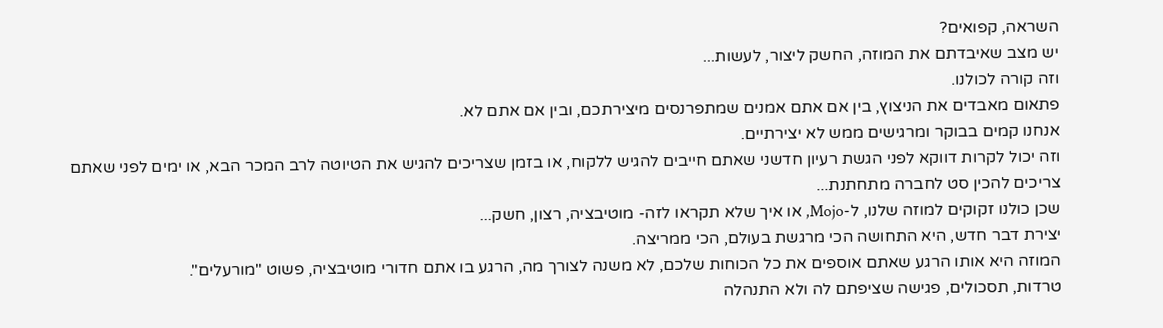השראה, קפואים?
יש מצב שאיבדתם את המוזה, החשק ליצור, לעשות...
וזה קורה לכולנו.
פתאום מאבדים את הניצוץ, בין אם אתם אמנים שמתפרנסים מיצירתכם, ובין אם אתם לא.
אנחנו קמים בבוקר ומרגישים ממש לא יצירתיים.
וזה יכול לקרות דווקא לפני הגשת רעיון חדשני שאתם חייבים להגיש ללקוח, או בזמן שצריכים להגיש את הטיוטה לרב המכר הבא, או ימים לפני שאתם צריכים להכין סט לחברה מתחתנת...
שכן כולנו זקוקים למוזה שלנו, ל-Mojo, או איך שלא תקראו לזה- מוטיבציה, רצון, חשק...
יצירת דבר חדש, היא התחושה הכי מרגשת בעולם, הכי ממריצה.
המוזה היא אותו הרגע שאתם אוספים את כל הכוחות שלכם, לא משנה לצורך מה, הרגע בו אתם חדורי מוטיבציה, פשוט "מורעלים".
טרדות, תסכולים, פגישה שציפתם לה ולא התנהלה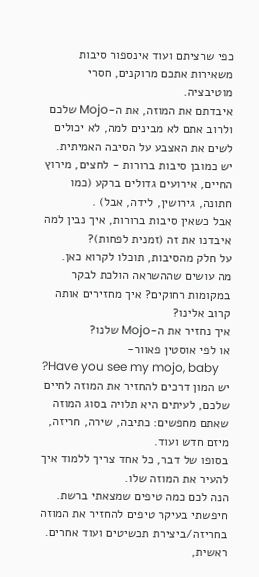כפי שרציתם ועוד אינספור סיבות משאירות אתכם מרוקנים, חסרי מוטיבציה.
איבדתם את המוזה, את ה-Mojo שלכם ולרוב אתם לא מבינים למה, לא יכולים לשים את האצבע על הסיבה האמיתית.
יש כמובן סיבות ברורות - לחצים, מירוץ החיים, אירועים גדולים ברקע (כמו חתונה, גירושין, לידה, אבל) .
אבל כשאין סיבות ברורות, איך נבין למה איבדנו את זה (זמנית לפחות)?
על חלק מהסיבות, תוכלו לקרוא כאן.
מה עושים שההשראה הולכת לבקר במקומות רחוקים? איך מחזירים אותה קרוב אלינו?
איך נחזיר את ה-Mojo שלנו?
או לפי אוסטין פאוור-
?Have you see my mojo, baby
יש המון דרכים להחזיר את המוזה לחיים שלכם, לעיתים היא תלויה בסוג המוזה שאתם מחפשים: כתיבה, שירה, חריזה, מיזם חדש ועוד.
בסופו של דבר, כל אחד צריך ללמוד איך להעיר את המוזה שלו.
הנה לכם כמה טיפים שמצאתי ברשת.
חיפשתי בעיקר טיפים להחזיר את המוזה בחריזה/ביצירת תכשיטים ועוד אחרים.
ראשית,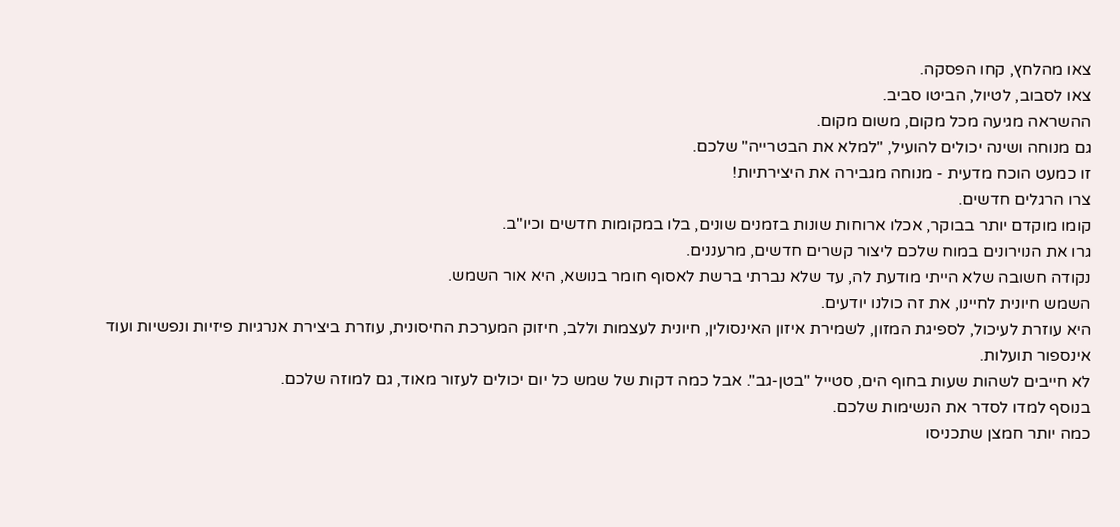צאו מהלחץ, קחו הפסקה.
צאו לסבוב, לטיול, הביטו סביב.
ההשראה מגיעה מכל מקום, משום מקום.
גם מנוחה ושינה יכולים להועיל, "למלא את הבטרייה" שלכם.
זו כמעט הוכח מדעית - מנוחה מגבירה את היצירתיות!
צרו הרגלים חדשים.
קומו מוקדם יותר בבוקר, אכלו ארוחות שונות בזמנים שונים, בלו במקומות חדשים וכיו"ב.
גרו את הנוירונים במוח שלכם ליצור קשרים חדשים, מרעננים.
נקודה חשובה שלא הייתי מודעת לה, עד שלא נברתי ברשת לאסוף חומר בנושא, היא אור השמש.
השמש חיונית לחיינו, את זה כולנו יודעים.
היא עוזרת לעיכול, לספיגת המזון, לשמירת איזון האינסולין, חיונית לעצמות וללב, חיזוק המערכת החיסונית, עוזרת ביצירת אנרגיות פיזיות ונפשיות ועוד אינספור תועלות.
לא חייבים לשהות שעות בחוף הים, סטייל "בטן-גב". אבל כמה דקות של שמש כל יום יכולים לעזור מאוד, גם למוזה שלכם.
בנוסף למדו לסדר את הנשימות שלכם.
כמה יותר חמצן שתכניסו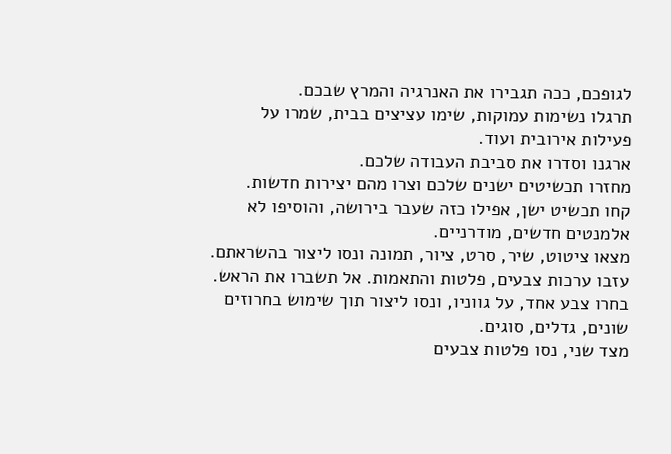לגופכם, ככה תגבירו את האנרגיה והמרץ שבכם.
תרגלו נשימות עמוקות, שימו עציצים בבית, שמרו על פעילות אירובית ועוד.
ארגנו וסדרו את סביבת העבודה שלכם.
מחזרו תכשיטים ישנים שלכם וצרו מהם יצירות חדשות.
קחו תכשיט ישן, אפילו כזה שעבר בירושה, והוסיפו לא אלמנטים חדשים, מודרניים.
מצאו ציטוט, שיר, סרט, ציור, תמונה ונסו ליצור בהשראתם.
עזבו ערכות צבעים, פלטות והתאמות. אל תשברו את הראש.
בחרו צבע אחד, על גווניו, ונסו ליצור תוך שימוש בחרוזים שונים, גדלים, סוגים.
מצד שני, נסו פלטות צבעים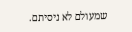שמעולם לא ניסיתם.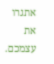אתגרו את עצמכם.